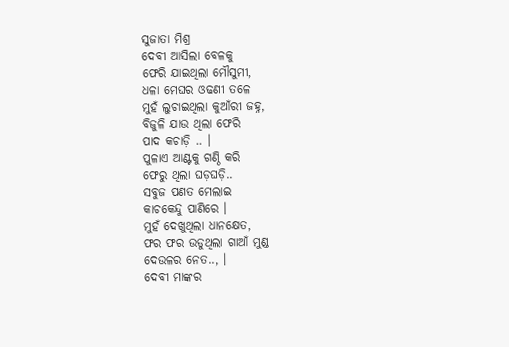ସୁଜାତା ମିଶ୍ର
ଦେବୀ ଆସିଲା ବେଳକୁ
ଫେରି ଯାଇଥିଲା ମୌସୁମୀ,
ଧଳା ମେଘର ଓଢଣୀ ତଳେ
ମୁହଁ ଲୁଚାଇଥିଲା କୁଆଁରୀ ଜହ୍ନ,
ବିଜୁଳି ଯାଉ ଥିଲା ଫେରି
ପାଦ କଚାଡ଼ି .. ।
ପୁଳାଏ ଆଣ୍ଟକୁ ଗଣ୍ଠି କରି
ଫେରୁ ଥିଲା ଘଡ଼ଘଡ଼ି..
ସବୁଜ ପଣତ ମେଲାଇ
କାଚକେନ୍ଦୁ ପାଣିରେ ।
ମୁହଁ ଦେଖୁଥିଲା ଧାନକ୍ଷେତ,
ଫର ଫର ଉଡୁଥିଲା ଗାଆଁ ମୁଣ୍ଡ
ଦେଉଳର ନେତ.., ।
ଦେବୀ ମାଙ୍କର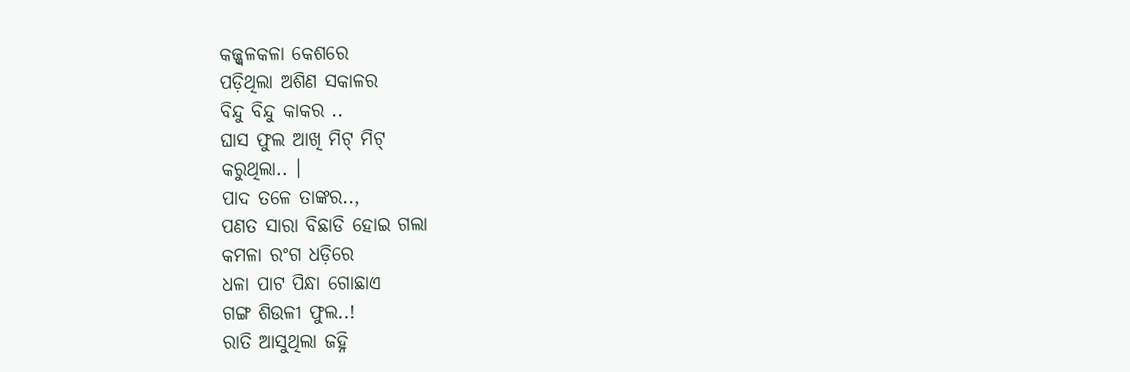କଜ୍ଜ୍ଵଳକଳା କେଶରେ
ପଡ଼ିଥିଲା ଅଶିଣ ସକାଳର
ବିନ୍ଦୁ ବିନ୍ଦୁ କାକର ..
ଘାସ ଫୁଲ ଆଖି ମିଟ୍ ମିଟ୍
କରୁଥିଲା.. ।
ପାଦ ତଳେ ତାଙ୍କର..,
ପଣତ ସାରା ବିଛାଡି ହୋଇ ଗଲା
କମଳା ରଂଗ ଧଡ଼ିରେ
ଧଳା ପାଟ ପିନ୍ଧା ଗୋଛାଏ
ଗଙ୍ଗ ଶିଉଳୀ ଫୁଲ..!
ରାତି ଆସୁଥିଲା ଜହ୍ନି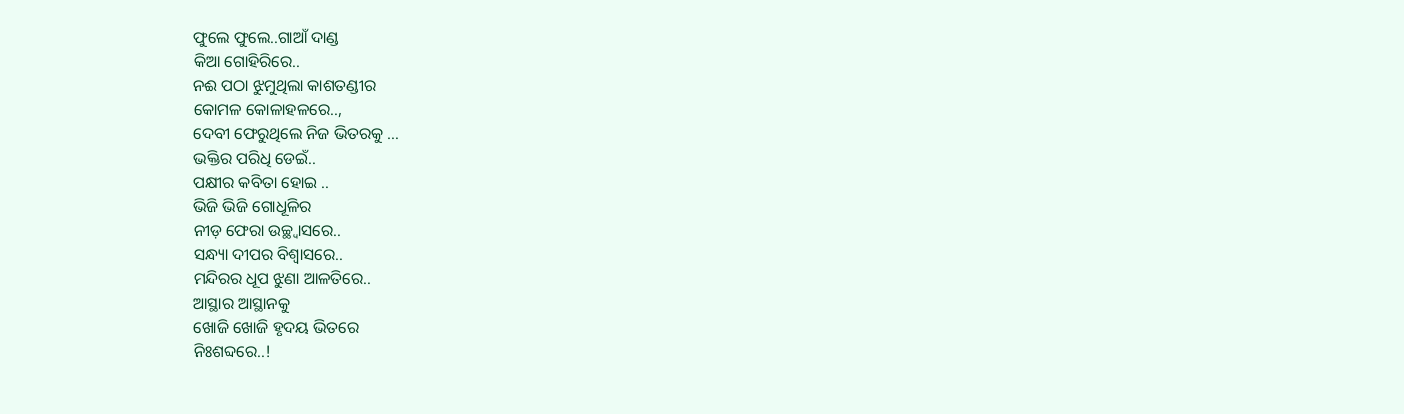ଫୁଲେ ଫୁଲେ..ଗାଆଁ ଦାଣ୍ଡ
କିଆ ଗୋହିରିରେ..
ନଈ ପଠା ଝୁମୁଥିଲା କାଶତଣ୍ଡୀର
କୋମଳ କୋଳାହଳରେ..,
ଦେବୀ ଫେରୁଥିଲେ ନିଜ ଭିତରକୁ …
ଭକ୍ତିର ପରିଧି ଡେଇଁ..
ପକ୍ଷୀର କବିତା ହୋଇ ..
ଭିଜି ଭିଜି ଗୋଧୂଳିର
ନୀଡ଼ ଫେରା ଉଚ୍ଛ୍ୱାସରେ..
ସନ୍ଧ୍ୟା ଦୀପର ବିଶ୍ୱାସରେ..
ମନ୍ଦିରର ଧୂପ ଝୁଣା ଆଳତିରେ..
ଆସ୍ଥାର ଆସ୍ଥାନକୁ
ଖୋଜି ଖୋଜି ହୃଦୟ ଭିତରେ
ନିଃଶବ୍ଦରେ..!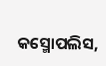କସ୍ମୋପଲିସ,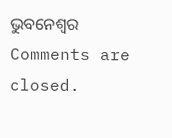ଭୁବନେଶ୍ୱର
Comments are closed.